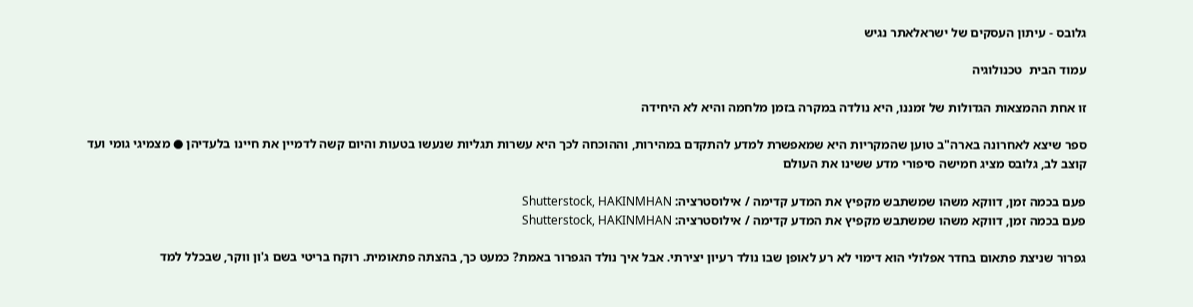גלובס - עיתון העסקים של ישראלאתר נגיש

עמוד הבית  טכנולוגיה

זו אחת ההמצאות הגדולות של זמננו, היא נולדה במקרה בזמן מלחמה והיא לא היחידה

ספר שיצא לאחרונה בארה"ב טוען שהמקריות היא שמאפשרת למדע להתקדם במהירות, וההוכחה לכך היא עשרות תגליות שנעשו בטעות והיום קשה לדמיין את חיינו בלעדיהן ● מצמיגי גומי ועד קוצב לב, גלובס מציג חמישה סיפורי מדע ששינו את העולם

פעם בכמה זמן, דווקא משהו שמשתבש מקפיץ את המדע קדימה / אילוסטרציה: Shutterstock, HAKINMHAN
פעם בכמה זמן, דווקא משהו שמשתבש מקפיץ את המדע קדימה / אילוסטרציה: Shutterstock, HAKINMHAN

גפרור שניצת פתאום בחדר אפלולי הוא דימוי לא רע לאופן שבו נולד רעיון יצירתי. אבל איך נולד הגפרור באמת? כמעט כך, בהצתה פתאומית. רוקח בריטי בשם ג'ון ווקר, שבכלל למד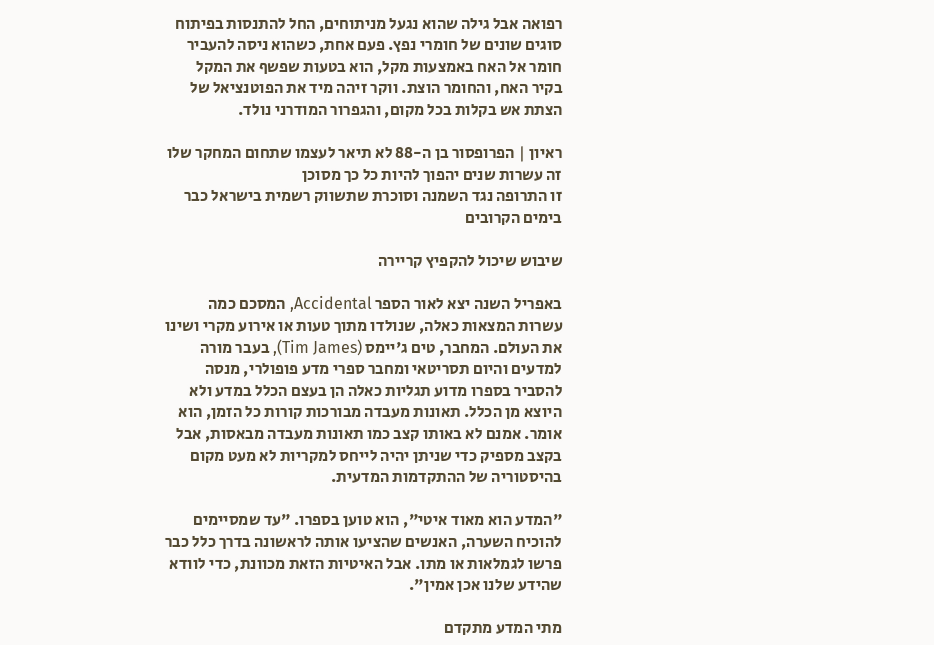רפואה אבל גילה שהוא נגעל מניתוחים, החל להתנסות בפיתוח סוגים שונים של חומרי נפץ. פעם אחת, כשהוא ניסה להעביר חומר אל האח באמצעות מקל, הוא בטעות שפשף את המקל בקיר האח, והחומר הוצת. ווקר זיהה מיד את הפוטנציאל של הצתת אש בקלות בכל מקום, והגפרור המודרני נולד.

ראיון | הפרופסור בן ה-88 לא תיאר לעצמו שתחום המחקר שלו זה עשרות שנים יהפוך להיות כל כך מסוכן
זו התרופה נגד השמנה וסוכרת שתשווק רשמית בישראל כבר בימים הקרובים

שיבוש שיכול להקפיץ קריירה

באפריל השנה יצא לאור הספר Accidental, המסכם כמה עשרות המצאות כאלה, שנולדו מתוך טעות או אירוע מקרי ושינו את העולם. המחבר, טים ג'יימס (Tim James), בעבר מורה למדעים והיום תסריטאי ומחבר ספרי מדע פופולרי, מנסה להסביר בספרו מדוע תגליות כאלה הן בעצם הכלל במדע ולא היוצא מן הכלל. תאונות מעבדה מבורכות קורות כל הזמן, הוא אומר. אמנם לא באותו קצב כמו תאונות מעבדה מבאסות, אבל בקצב מספיק כדי שניתן יהיה לייחס למקריות לא מעט מקום בהיסטוריה של ההתקדמות המדעית.

"המדע הוא מאוד איטי", הוא טוען בספרו. "עד שמסיימים להוכיח השערה, האנשים שהציעו אותה לראשונה בדרך כלל כבר פרשו לגמלאות או מתו. אבל האיטיות הזאת מכוונת, כדי לוודא שהידע שלנו אכן אמין".

מתי המדע מתקדם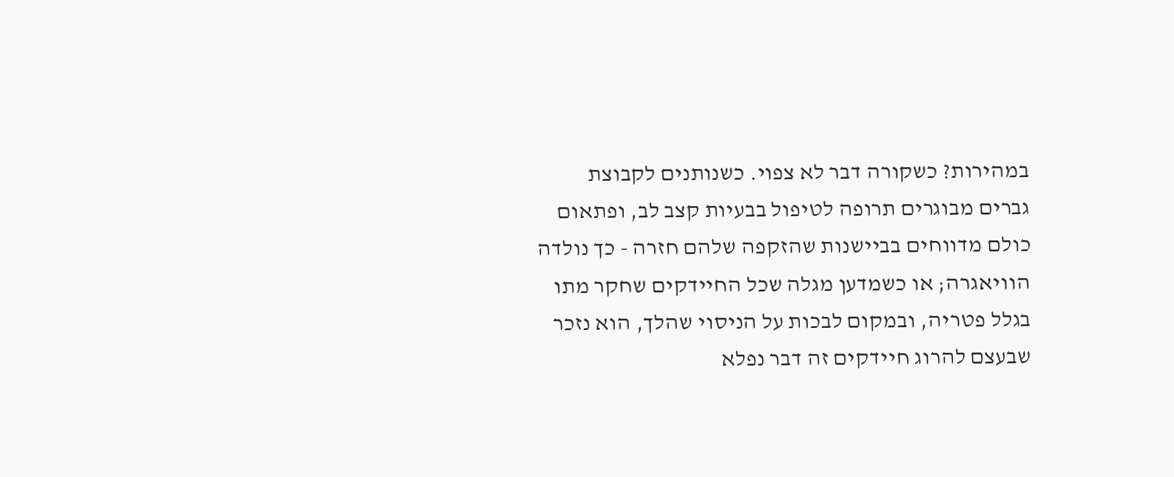במהירות? כשקורה דבר לא צפוי. כשנותנים לקבוצת גברים מבוגרים תרופה לטיפול בבעיות קצב לב, ופתאום כולם מדווחים בביישנות שהזקפה שלהם חזרה - כך נולדה הוויאגרה; או כשמדען מגלה שכל החיידקים שחקר מתו בגלל פטריה, ובמקום לבכות על הניסוי שהלך, הוא נזכר שבעצם להרוג חיידקים זה דבר נפלא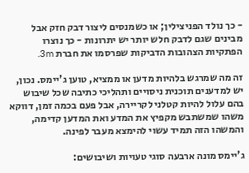- כך נולד הפניצילין; או כשמנסים ליצור דבק חזק אבל מבינים שגם לדבק חלש יותר יש יתרונות - כך נוצרו הפתקיות הצהובות הדביקות שפרסמו את חברת 3m.

זה מה שמרגש בלהיות מדען או ממציא, טוען ג'יימס. נכון, יש למדענים תוכנית ניסויים ותהליכי כתיבה שכל שיבוש בהם עלול להיות קטלני לקריירה, אבל פעם בכמה זמן, דווקא משהו שמשתבש מקפיץ את המדע ואת המדען קדימה, והמשהו הזה תמיד עשוי להימצא מעבר לפינה.

ג'יימס מונה ארבעה סוגי טעויות ושיבושים: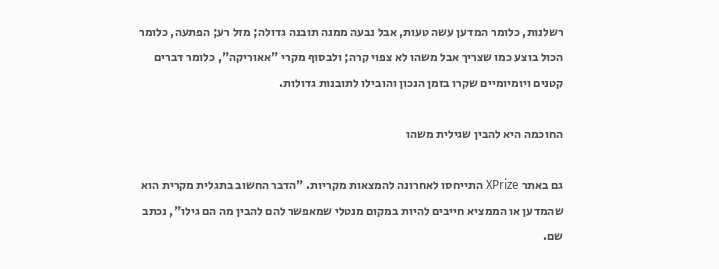רשלנות, כלומר המדען עשה טעות, אבל נבעה ממנה תובנה גדולה; מזל רע; הפתעה, כלומר הכול בוצע כמו שצריך אבל משהו לא צפוי קרה; ולבסוף מקרי "אאוריקה", כלומר דברים קטנים ויומיומיים שקרו בזמן הנכון והובילו לתובנות גדולות.

החוכמה היא להבין שגילית משהו

גם באתר XPrize התייחסו לאחרונה להמצאות מקריות. "הדבר החשוב בתגלית מקרית הוא שהמדען או הממציא חייבים להיות במקום מנטלי שמאפשר להם להבין מה הם גילו", נכתב שם.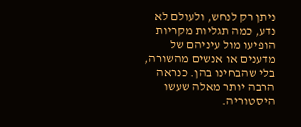ניתן רק לנחש, ולעולם לא נדע, כמה תגליות מקריות הופיעו מול עיניהם של מדענים או אנשים מהשורה, בלי שהבחינו בהן. כנראה הרבה יותר מאלה שעשו היסטוריה.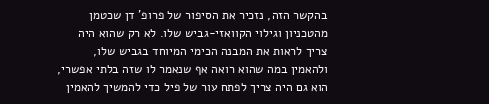בהקשר הזה, נזכיר את הסיפור של פרופ' דן שכטמן מהטכניון וגילוי הקוואזי-גביש שלו. לא רק שהוא היה צריך לראות את המבנה הכימי המיוחד בגביש שלו, ולהאמין במה שהוא רואה אף שנאמר לו שזה בלתי אפשרי, הוא גם היה צריך לפתח עור של פיל כדי להמשיך להאמין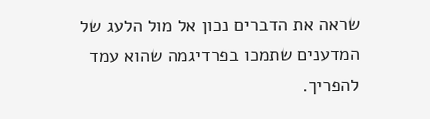שראה את הדברים נכון אל מול הלעג של המדענים שתמכו בפרדיגמה שהוא עמד להפריך.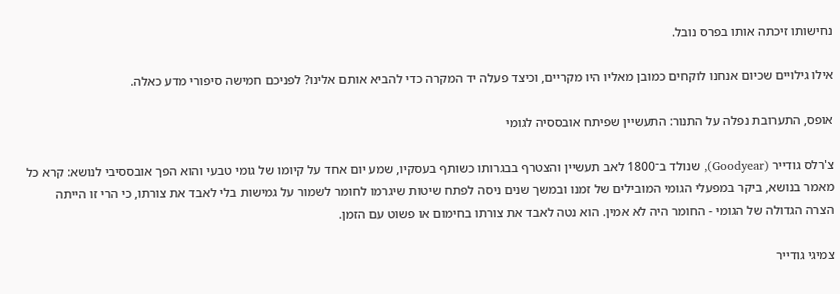נחישותו זיכתה אותו בפרס נובל.

אילו גילויים שכיום אנחנו לוקחים כמובן מאליו היו מקריים, וכיצד פעלה יד המקרה כדי להביא אותם אלינו? לפניכם חמישה סיפורי מדע כאלה.

אופס, התערובת נפלה על התנור: התעשיין שפיתח אובססיה לגומי

צ'רלס גודייר (Goodyear), שנולד ב־1800 לאב תעשיין והצטרף בבגרותו כשותף בעסקיו, שמע יום אחד על קיומו של גומי טבעי והוא הפך אובססיבי לנושא: קרא כל מאמר בנושא, ביקר במפעלי הגומי המובילים של זמנו ובמשך שנים ניסה לפתח שיטות שיגרמו לחומר לשמור על גמישות בלי לאבד את צורתו, כי הרי זו הייתה הצרה הגדולה של הגומי - החומר היה לא אמין. הוא נטה לאבד את צורתו בחימום או פשוט עם הזמן.

צמיגי גודייר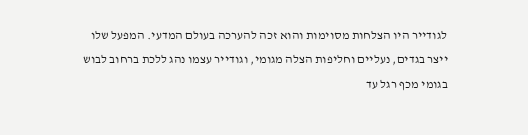לגודייר היו הצלחות מסוימות והוא זכה להערכה בעולם המדעי. המפעל שלו ייצר בגדים, נעליים וחליפות הצלה מגומי, וגודייר עצמו נהג ללכת ברחוב לבוש בגומי מכף רגל עד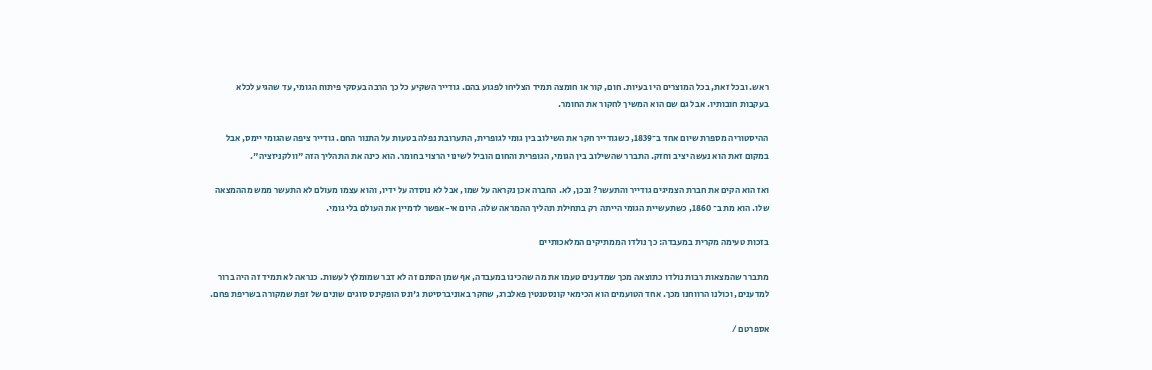ראש. ובכל זאת, בכל המוצרים היו בעיות. חום, קור או חומצה תמיד הצליחו לפגוע בהם. גודייר השקיע כל כך הרבה בעסקי פיתוח הגומי, עד שהגיע לכלא בעקבות חובותיו. אבל גם שם הוא המשיך לחקור את החומר.

ההיסטוריה מספרת שיום אחד ב־1839, כשגודייר חקר את השילוב בין גומי לגופרית, התערובת נפלה בטעות על התנור החם. גודייר ציפה שהגומי יימס, אבל במקום זאת הוא נעשה יציב וחזק. התברר שהשילוב בין הגומי, הגופרית והחום הוביל לשינוי הרצוי בחומר. הוא כינה את התהליך הזה "וולקניזציה".

ואז הוא הקים את חברת הצמיגים גודייר והתעשר? ובכן, לא. החברה אכן נקראה על שמו, אבל לא נוסדה על ידיו, והוא עצמו מעולם לא התעשר ממש מההמצאה שלו. הוא מת ב־ 1860, כשתעשיית הגומי הייתה רק בתחילת תהליך ההמראה שלה. היום אי-אפשר לדמיין את העולם בלי גומי.

בזכות טעימה מקרית במעבדה: כך נולדו הממתיקים המלאכותיים

מתברר שהמצאות רבות נולדו כתוצאה מכך שמדענים טעמו את מה שהכינו במעבדה, אף שמן הסתם זה לא דבר שמומלץ לעשות. כנראה לא תמיד זה היה ברור למדענים, וכולנו הרווחנו מכך. אחד הטועמים הוא הכימאי קונסטנטין פאלברג, שחקר באוניברסיטת ג'ונס הופקינס סוגים שונים של זפת שמקורה בשריפת פחם.

אספרטם /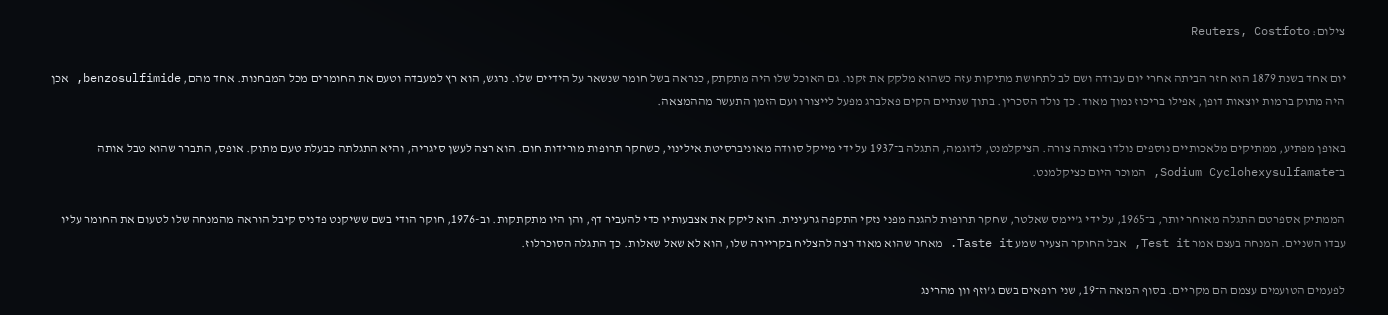צילום: Reuters, Costfoto

יום אחד בשנת 1879 הוא חזר הביתה אחרי יום עבודה ושם לב לתחושת מתיקות עזה כשהוא מלקק את זקנו. גם האוכל שלו היה מתקתק, כנראה בשל חומר שנשאר על הידיים שלו. נרגש, הוא רץ למעבדה וטעם את החומרים מכל המבחנות. אחד מהם, benzosulfimide, אכן היה מתוק ברמות יוצאות דופן, אפילו בריכוז נמוך מאוד. כך נולד הסכרין. בתוך שנתיים הקים פאלברג מפעל לייצורו ועם הזמן התעשר מההמצאה.

באופן מפתיע, ממתיקים מלאכותיים נוספים נולדו באותה צורה. הציקלמנט, לדוגמה, התגלה ב־1937 על ידי מייקל סוודה מאוניברסיטת אילינוי, כשחקר תרופות מורידות חום. הוא רצה לעשן סיגריה, והיא התגלתה כבעלת טעם מתוק. אופס, התברר שהוא טבל אותה ב־Sodium Cyclohexysulfamate, המוכר היום כציקלמנט.

הממתיק אספרטם התגלה מאוחר יותר, ב־1965, על ידי ג'יימס שאלטר, שחקר תרופות להגנה מפני נזקי התקפה גרעינית. הוא ליקק את אצבעותיו כדי להעביר דף, והן היו מתקתקות. וב-1976, חוקר הודי בשם ששיקנט פדניס קיבל הוראה מהמנחה שלו לטעום את החומר עליו עבדו השניים. המנחה בעצם אמר Test it, אבל החוקר הצעיר שמע Taste it. מאחר שהוא מאוד רצה להצליח בקריירה שלו, הוא לא שאל שאלות. כך התגלה הסוכרלוז.

לפעמים הטועמים עצמם הם מקריים. בסוף המאה ה־19, שני רופאים בשם ג'וזף וון מהרינג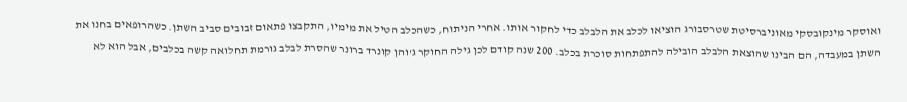ואוסקר מינקובסקי מאוניברסיטת שטרסבורג הוציאו לכלב את הלבלב כדי לחקור אותו. אחרי הניתוח, כשהכלב הטיל את מימיו, התקבצו פתאום זבובים סביב השתן. כשהרופאים בחנו את השתן במעבדה, הם הבינו שהוצאת הלבלב הובילה להתפתחות סוכרת בכלב. 200 שנה קודם לכן גילה החוקר ג'והן קונרד ברונר שהסרת לבלב גורמת תחלואה קשה בכלבים, אבל הוא לא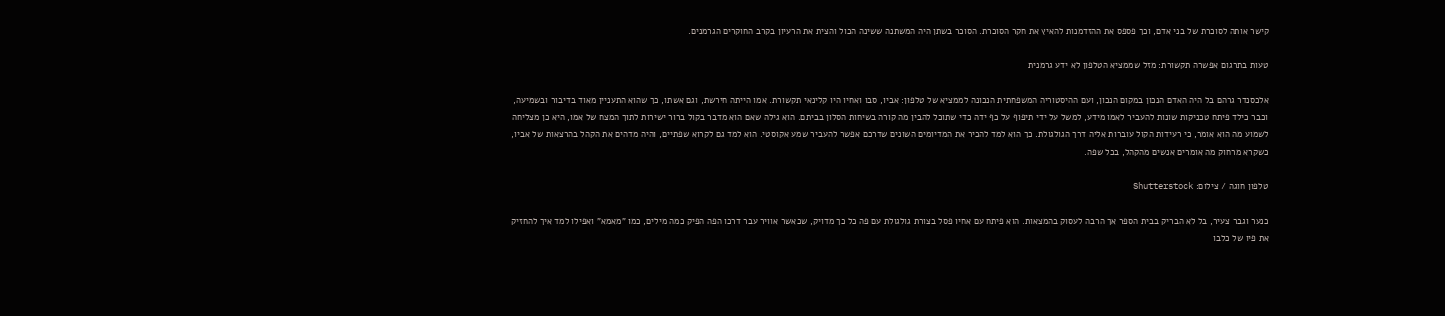קישר אותה לסוכרת של בני אדם, וכך פספס את ההזדמנות להאיץ את חקר הסוכרת. הסוכר בשתן היה המשתנה ששינה הכול והצית את הרעיון בקרב החוקרים הגרמנים.

טעות בתרגום אפשרה תקשורת: מזל שממציא הטלפון לא ידע גרמנית

אלכסנדר גרהם בל היה האדם הנכון במקום הנכון, ועם ההיסטוריה המשפחתית הנכונה לממציא של טלפון: אביו, סבו ואחיו היו קלינאי תקשורת. אמו הייתה חירשת, וגם אשתו, כך שהוא התעניין מאוד בדיבור ובשמיעה, וכבר כילד פיתח טכניקות שונות להעביר לאמו מידע, למשל על ידי תיפוף על כף ידה כדי שתוכל להבין מה קורה בשיחות הסלון בביתם. הוא גילה שאם הוא מדבר בקול ברור ישירות לתוך המצח של אמו, היא כן מצליחה לשמוע מה הוא אומר, כי רעידות הקול עוברות אליה דרך הגולגולת. כך הוא למד להכיר את המדיומים השונים שדרכם אפשר להעביר שמע אקוסטי. הוא למד גם לקרוא שפתיים, והיה מדהים את הקהל בהרצאות של אביו, כשקרא מרחוק מה אומרים אנשים מהקהל, בכל שפה.

טלפון חוגה / צילום: Shutterstock

כנער וגבר צעיר, בל לא הבריק בבית הספר אך הרבה לעסוק בהמצאות. הוא פיתח עם אחיו פסל בצורת גולגולת עם פה כל כך מדויק, שכאשר אוויר עבר דרכו הפה הפיק כמה מילים, כמו "מאמא" ואפילו למד איך להחזיק את פיו של כלבו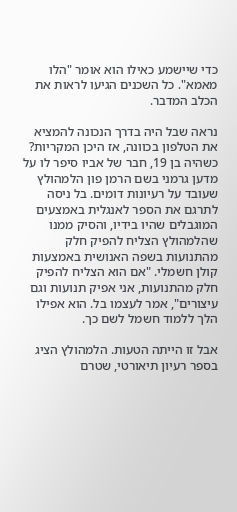כדי שיישמע כאילו הוא אומר "הלו מאמא". כל השכנים הגיעו לראות את הכלב המדבר.

נראה שבל היה בדרך הנכונה להמציא את הטלפון בכוונה, אז היכן המקריות? כשהיה בן 19, חבר של אביו סיפר לו על מדען גרמני בשם הרמן פון הלמהולץ שעובד על רעיונות דומים. בל ניסה לתרגם את הספר לאנגלית באמצעים המוגבלים שהיו בידיו, והסיק ממנו שהלמהולץ הצליח להפיק חלק מהתנועות בשפה האנושית באמצעות קולן חשמלי. "אם הוא הצליח להפיק חלק מהתנועות, אני אפיק תנועות וגם עיצורים", אמר לעצמו בל. הוא אפילו הלך ללמוד חשמל לשם כך.

אבל זו הייתה הטעות. הלמהולץ הציג בספר רעיון תיאורטי, שטרם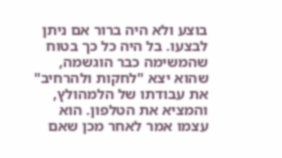בוצע ולא היה ברור אם ניתן לבצעו. בל היה כל כך בטוח שהמשימה כבר הוגשמה, שהוא יצא "לחקות ולהרחיב" את עבודתו של הלמהולץ, והמציא את הטלפון. הוא עצמו אמר לאחר מכן שאם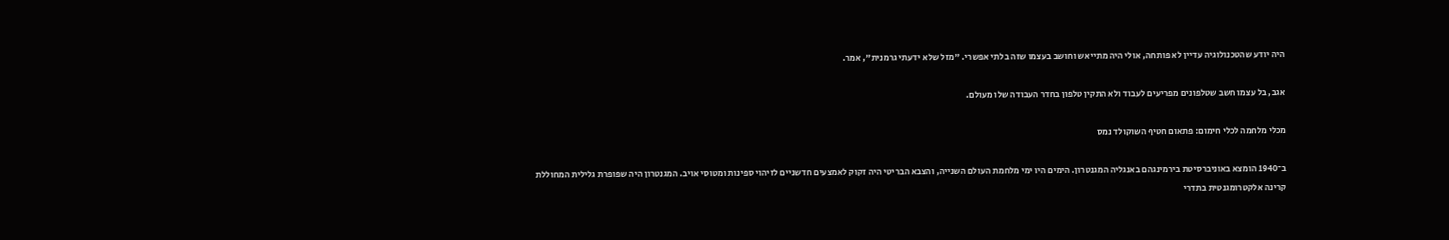היה יודע שהטכנולוגיה עדיין לא פותחה, אולי היה מתייאש וחושב בעצמו שזה בלתי אפשרי. "מזל שלא ידעתי גרמנית", אמר.

אגב, בל עצמו חשב שטלפונים מפריעים לעבוד ולא התקין טלפון בחדר העבודה שלו מעולם.

מכלי מלחמה לכלי חימום: פתאום חטיף השוקולד נמס

ב־1940 הומצא באוניברסיטת בירמינגהם באנגליה המגנטרון. הימים היו ימי מלחמת העולם השנייה, והצבא הבריטי היה זקוק לאמצעים חדשניים לזיהוי ספינות ומטוסי אויב. המגנטרון היה שפופרת גלילית המחוללת קרינה אלקטרומגנטית בתדרי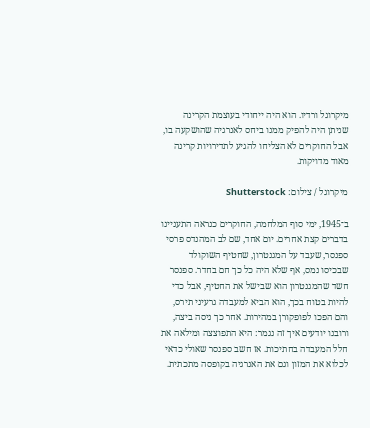מיקרוגל ורדיו. הוא היה ייחודי בעוצמת הקרינה שניתן היה להפיק ממנו ביחס לאנרגיה שהושקעה בו, אבל החוקרים לא הצליחו להגיע לתדירויות קרינה מאוד מדויקות.

מיקרוגל / צילום: Shutterstock

ב־1945, ימי סוף המלחמה, החוקרים כנראה התעניינו בדברים קצת אחרים. יום אחד, שם לב המהנדס פרסי ספנסר, שעבד על המגנטרון, שחטיף השוקולד שבכיסו נמס, אף שלא היה כל כך חם בחדר. ספנסר חשד שהמגנטרון הוא שבישל את החטיף, אבל כדי להיות בטוח בכך, הוא הביא למעבדה גרעיני תירס, והם הפכו לפופקורן במהירות. אחר כך ניסה ביצה, ורובנו יודעים איך זה נגמר: היא התפוצצה ומילאה את חלל המעבדה בחתיכות. אז חשב ספנסר שאולי כדאי לכלוא את המזון וגם את האנרגיה בקופסה מתכתית.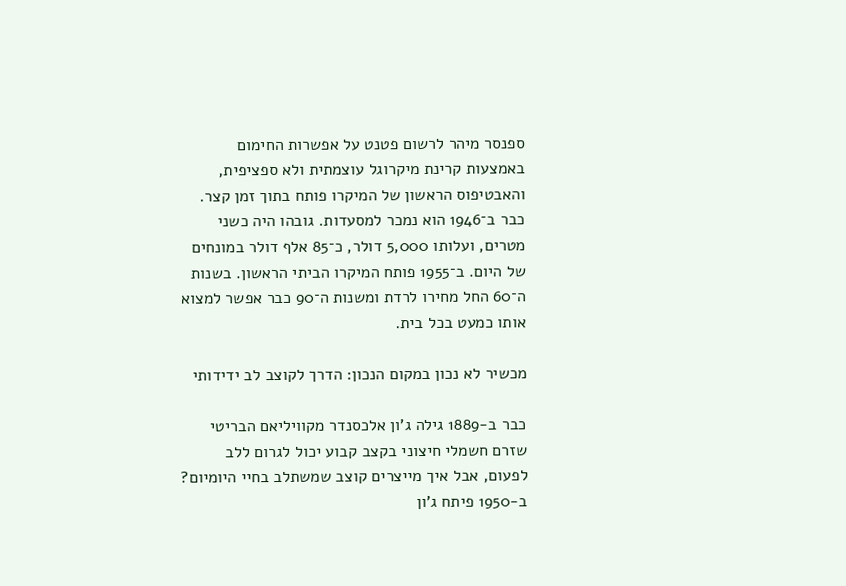ספנסר מיהר לרשום פטנט על אפשרות החימום באמצעות קרינת מיקרוגל עוצמתית ולא ספציפית, והאבטיפוס הראשון של המיקרו פותח בתוך זמן קצר. כבר ב־1946 הוא נמכר למסעדות. גובהו היה כשני מטרים, ועלותו 5,000 דולר, כ־85 אלף דולר במונחים של היום. ב־1955 פותח המיקרו הביתי הראשון. בשנות ה־60 החל מחירו לרדת ומשנות ה־90 כבר אפשר למצוא אותו כמעט בכל בית.

מכשיר לא נכון במקום הנכון: הדרך לקוצב לב ידידותי

כבר ב-1889 גילה ג'ון אלכסנדר מקוויליאם הבריטי שזרם חשמלי חיצוני בקצב קבוע יכול לגרום ללב לפעום, אבל איך מייצרים קוצב שמשתלב בחיי היומיום? ב-1950 פיתח ג'ון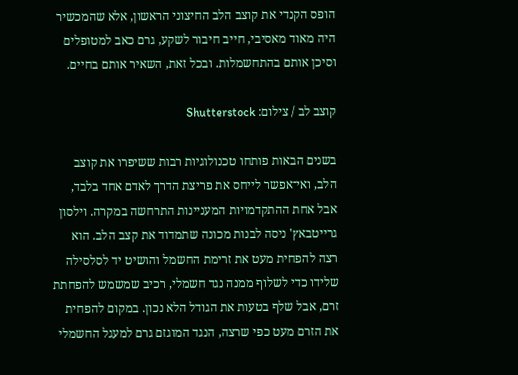הופס הקנדי את קוצב הלב החיצוני הראשון, אלא שהמכשיר היה מאוד מאסיבי, חייב חיבור לשקע, גרם כאב למטופלים וסיכן אותם בהתחשמלות. ובכל זאת, השאיר אותם בחיים.

קוצב לב / צילום: Shutterstock

בשנים הבאות פותחו טכנולוגיות רבות ששיפרו את קוצב הלב, ואי־אפשר לייחס את פריצת הדרך לאדם אחד בלבד, אבל אחת ההתקדמויות המעניינות התרחשה במקרה. וילסון גרייטבאץ' ניסה לבנות מכונה שתמדוד את קצב הלב. הוא רצה להפחית מעט את זרימת החשמל והושיט יד לסלסילה שלידו כדי לשלוף ממנה נגד חשמלי, רכיב שמשמש להפחתת זרם, אבל שלף בטעות את הגודל הלא נכון. במקום להפחית את הזרם מעט כפי שרצה, הנגד המוגזם גרם למעגל החשמלי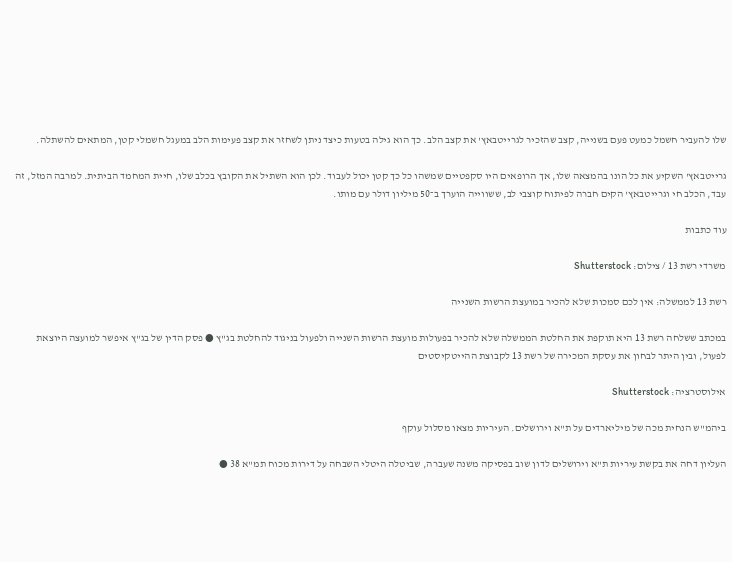שלו להעביר חשמל כמעט פעם בשנייה, קצב שהזכיר לגרייטבאץ' את קצב הלב. כך הוא גילה בטעות כיצד ניתן לשחזר את קצב פעימות הלב במעגל חשמלי קטן, המתאים להשתלה.

גרייטבאץ' השקיע את כל הונו בהמצאה שלו, אך הרופאים היו סקפטיים שמשהו כל כך קטן יכול לעבוד. לכן הוא השתיל את הקובץ בכלב שלו, חיית המחמד הביתית. למרבה המזל, זה עבד, הכלב חי וגרייטבאץ' הקים חברה לפיתוח קוצבי לב, ששווייה הוערך ב־50 מיליון דולר עם מותו.

עוד כתבות

משרדי רשת 13 / צילום: Shutterstock

רשת 13 לממשלה: אין לכם סמכות שלא להכיר במועצת הרשות השנייה

במכתב ששלחה רשת 13 היא תוקפת את החלטת הממשלה שלא להכיר בפעולות מועצת הרשות השנייה ולפעול בניגוד להחלטת בג"ץ ● פסק הדין של בג"ץ איפשר למועצה היוצאת לפעול, ובין היתר לבחון את עסקת המכירה של רשת 13 לקבוצת ההייטקיסטים

אילוסטרציה: Shutterstock

ביהמ"ש הנחית מכה של מיליארדים על ת"א וירושלים. העיריות מצאו מסלול עוקף

העליון דחה את בקשת עיריות ת"א וירושלים לדון שוב בפסיקה משנה שעברה, שביטלה היטלי השבחה על דירות מכוח תמ"א 38 ●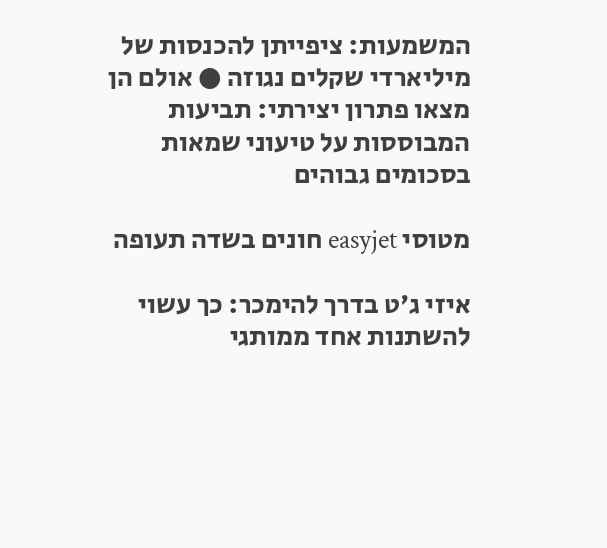המשמעות: ציפייתן להכנסות של מיליארדי שקלים נגוזה ● אולם הן מצאו פתרון יצירתי: תביעות המבוססות על טיעוני שמאות בסכומים גבוהים

מטוסי easyjet חונים בשדה תעופה

איזי ג'ט בדרך להימכר: כך עשוי להשתנות אחד ממותגי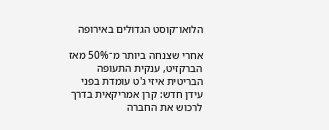הלואו־קוסט הגדולים באירופה

אחרי שצנחה ביותר מ־50% מאז הברקזיט, ענקית התעופה הבריטית איזי ג'ט עומדת בפני עידן חדש: קרן אמריקאית בדרך לרכוש את החברה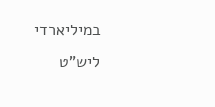במיליארדי ליש"ט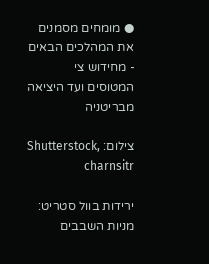● מומחים מסמנים את המהלכים הבאים - מחידוש צי המטוסים ועד היציאה מבריטניה

צילום: Shutterstock, charnsitr

ירידות בוול סטריט: מניות השבבים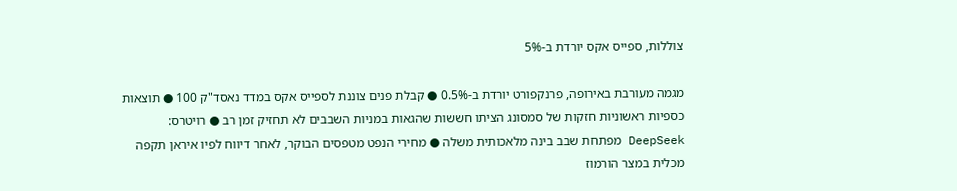צוללות, ספייס אקס יורדת ב-5%

מגמה מעורבת באירופה, פרנקפורט יורדת ב-0.5% ● קבלת פנים צוננת לספייס אקס במדד נאסד"ק 100 ● תוצאות כספיות ראשוניות חזקות של סמסונג הציתו חששות שהגאות במניות השבבים לא תחזיק זמן רב ● רויטרס: DeepSeek מפתחת שבב בינה מלאכותית משלה ● מחירי הנפט מטפסים הבוקר, לאחר דיווח לפיו איראן תקפה מכלית במצר הורמוז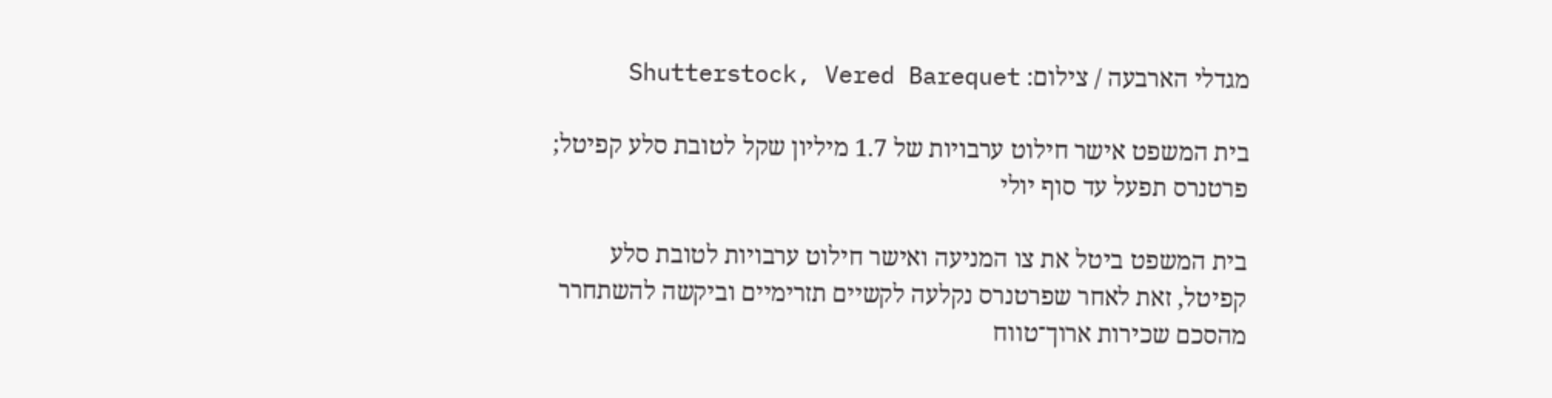מגדלי הארבעה / צילום: Shutterstock, Vered Barequet

בית המשפט אישר חילוט ערבויות של 1.7 מיליון שקל לטובת סלע קפיטל; פרטנרס תפעל עד סוף יולי

בית המשפט ביטל את צו המניעה ואישר חילוט ערבויות לטובת סלע קפיטל, זאת לאחר שפרטנרס נקלעה לקשיים תזרימיים וביקשה להשתחרר מהסכם שכירות ארוך־טווח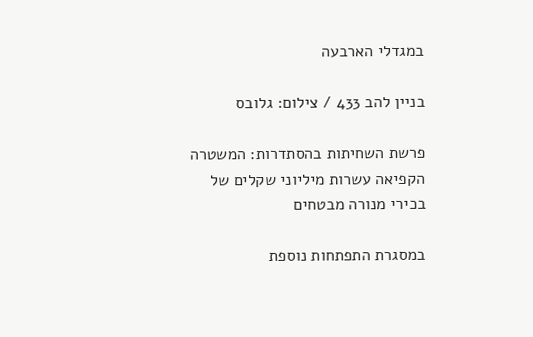במגדלי הארבעה

בניין להב 433 / צילום: גלובס

פרשת השחיתות בהסתדרות: המשטרה הקפיאה עשרות מיליוני שקלים של בכירי מנורה מבטחים

במסגרת התפתחות נוספת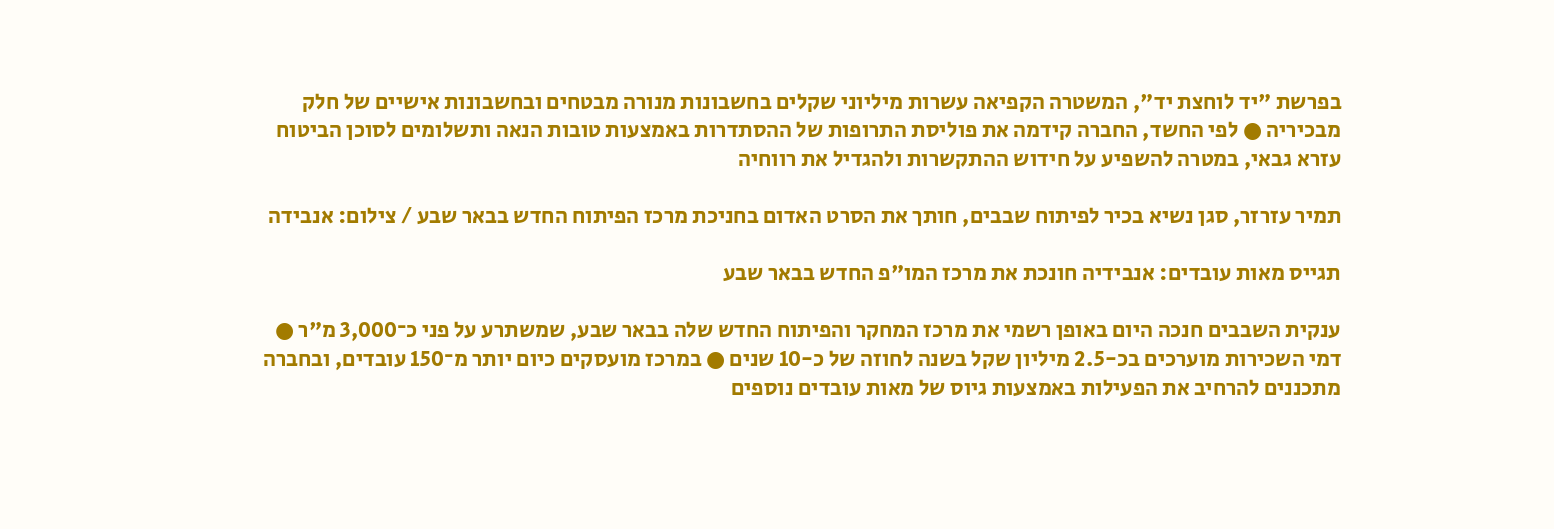בפרשת "יד לוחצת יד", המשטרה הקפיאה עשרות מיליוני שקלים בחשבונות מנורה מבטחים ובחשבונות אישיים של חלק מבכיריה ● לפי החשד, החברה קידמה את פוליסת התרופות של ההסתדרות באמצעות טובות הנאה ותשלומים לסוכן הביטוח עזרא גבאי, במטרה להשפיע על חידוש ההתקשרות ולהגדיל את רווחיה

תמיר עזרזר, סגן נשיא בכיר לפיתוח שבבים, חותך את הסרט האדום בחניכת מרכז הפיתוח החדש בבאר שבע / צילום: אנבידה

תגייס מאות עובדים: אנבידיה חונכת את מרכז המו"פ החדש בבאר שבע

ענקית השבבים חנכה היום באופן רשמי את מרכז המחקר והפיתוח החדש שלה בבאר שבע, שמשתרע על פני כ־3,000 מ"ר ● דמי השכירות מוערכים בכ-2.5 מיליון שקל בשנה לחוזה של כ-10 שנים ● במרכז מועסקים כיום יותר מ־150 עובדים, ובחברה מתכננים להרחיב את הפעילות באמצעות גיוס של מאות עובדים נוספים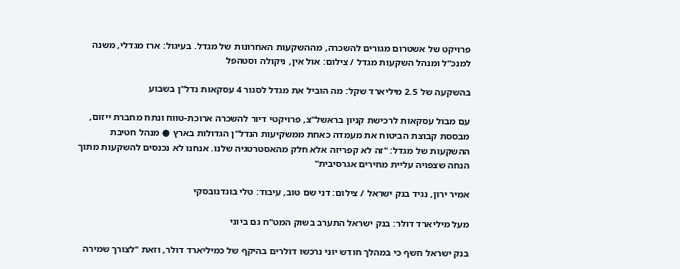פרויקט של אשטרום מגורים להשכרה, מההשקעות האחרונות של מגדל. בעיגול: ארז מגדלי, משנה למנכ''ל ומנהל השקעות מגדל / צילום: אול אין, ניקולה וסטהפל

בהשקעה של 2.5 מיליארד שקל: מה הוביל את מגדל לסגור 4 עסקאות נדל"ן בשבוע

עם מבול עסקאות לרכישת קניון בראשל"צ, פרויקטי דיור להשכרה ארוכת-טווח ונתח מחברת ייזום, מבססת קבוצת הביטוח את מעמדה כאחת ממשקיעות הנדל"ן הגדולות בארץ ● מנהל חטיבת ההשקעות של מגדל: "זה לא קפריזה אלא חלק מהאסטרטגיה שלנו. אנחנו לא נכנסים להשקעות מתוך הנחה שצפויה עליית מחירים אגרסיבית"

אמיר ירון, נגיד בנק ישראל / צילום: דני שם טוב, עיבוד: טלי בוגדנובסקי

מעל מיליארד דולר: בנק ישראל התערב בשוק המט"ח גם ביוני

בנק ישראל חשף כי במהלך חודש יוני נרכשו דולרים בהיקף של כמיליארד דולר, וזאת "לצורך שמירה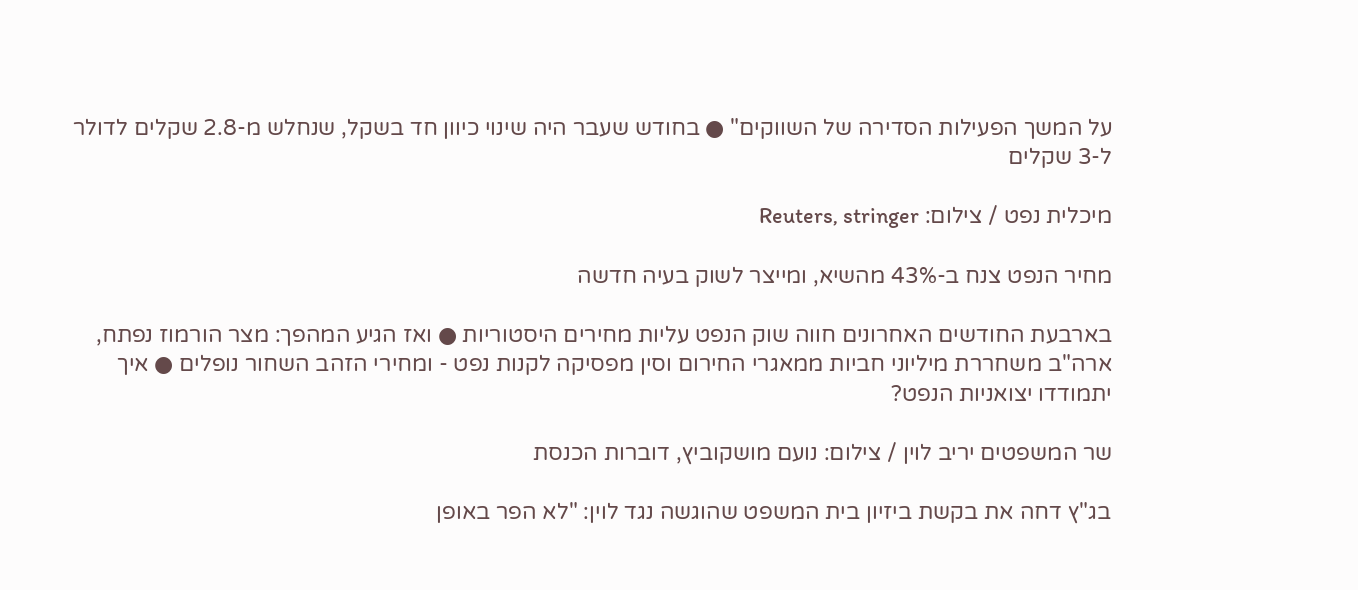על המשך הפעילות הסדירה של השווקים" ● בחודש שעבר היה שינוי כיוון חד בשקל, שנחלש מ-2.8 שקלים לדולר ל-3 שקלים

מיכלית נפט / צילום: Reuters, stringer

מחיר הנפט צנח ב-43% מהשיא, ומייצר לשוק בעיה חדשה

בארבעת החודשים האחרונים חווה שוק הנפט עליות מחירים היסטוריות ● ואז הגיע המהפך: מצר הורמוז נפתח, ארה"ב משחררת מיליוני חביות ממאגרי החירום וסין מפסיקה לקנות נפט - ומחירי הזהב השחור נופלים ● איך יתמודדו יצואניות הנפט?

שר המשפטים יריב לוין / צילום: נועם מושקוביץ, דוברות הכנסת

בג"ץ דחה את בקשת ביזיון בית המשפט שהוגשה נגד לוין: "לא הפר באופן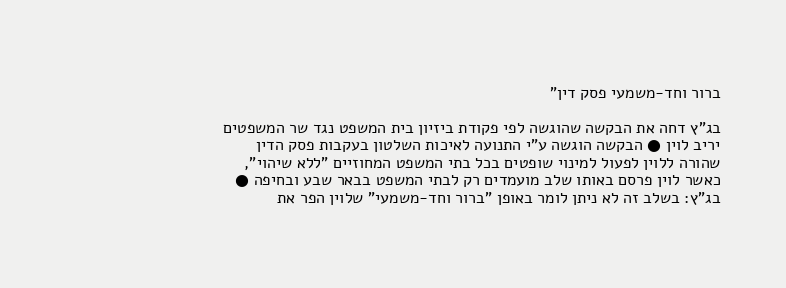ברור וחד-משמעי פסק דין"

בג"ץ דחה את הבקשה שהוגשה לפי פקודת ביזיון בית המשפט נגד שר המשפטים יריב לוין ● הבקשה הוגשה ע"י התנועה לאיכות השלטון בעקבות פסק הדין שהורה ללוין לפעול למינוי שופטים בכל בתי המשפט המחוזיים "ללא שיהוי", כאשר לוין פרסם באותו שלב מועמדים רק לבתי המשפט בבאר שבע ובחיפה ● בג"ץ: בשלב זה לא ניתן לומר באופן "ברור וחד-משמעי" שלוין הפר את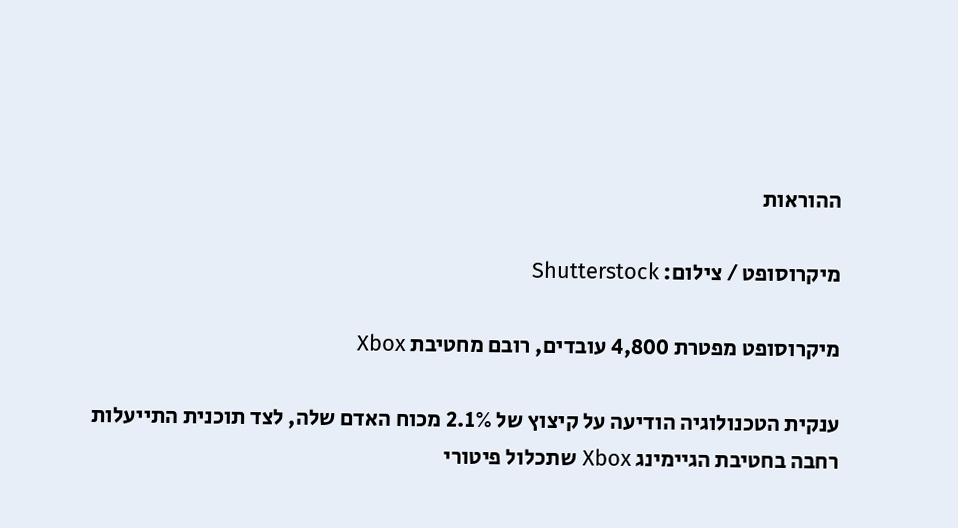ההוראות

מיקרוסופט / צילום: Shutterstock

מיקרוסופט מפטרת 4,800 עובדים, רובם מחטיבת Xbox

ענקית הטכנולוגיה הודיעה על קיצוץ של 2.1% מכוח האדם שלה, לצד תוכנית התייעלות רחבה בחטיבת הגיימינג Xbox שתכלול פיטורי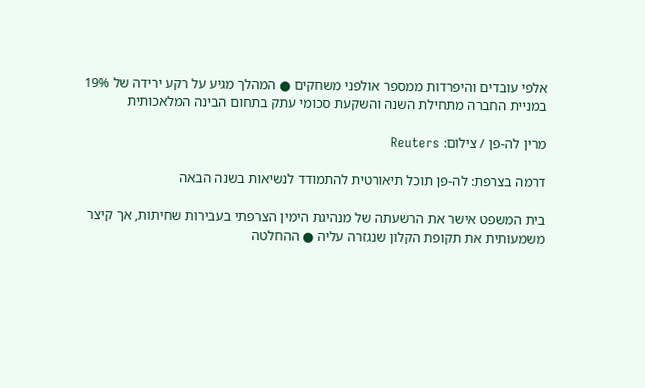אלפי עובדים והיפרדות ממספר אולפני משחקים ● המהלך מגיע על רקע ירידה של 19% במניית החברה מתחילת השנה והשקעת סכומי עתק בתחום הבינה המלאכותית

מרין לה-פן / צילום: Reuters

דרמה בצרפת: לה-פן תוכל תיאורטית להתמודד לנשיאות בשנה הבאה

בית המשפט אישר את הרשעתה של מנהיגת הימין הצרפתי בעבירות שחיתות, אך קיצר משמעותית את תקופת הקלון שנגזרה עליה ● ההחלטה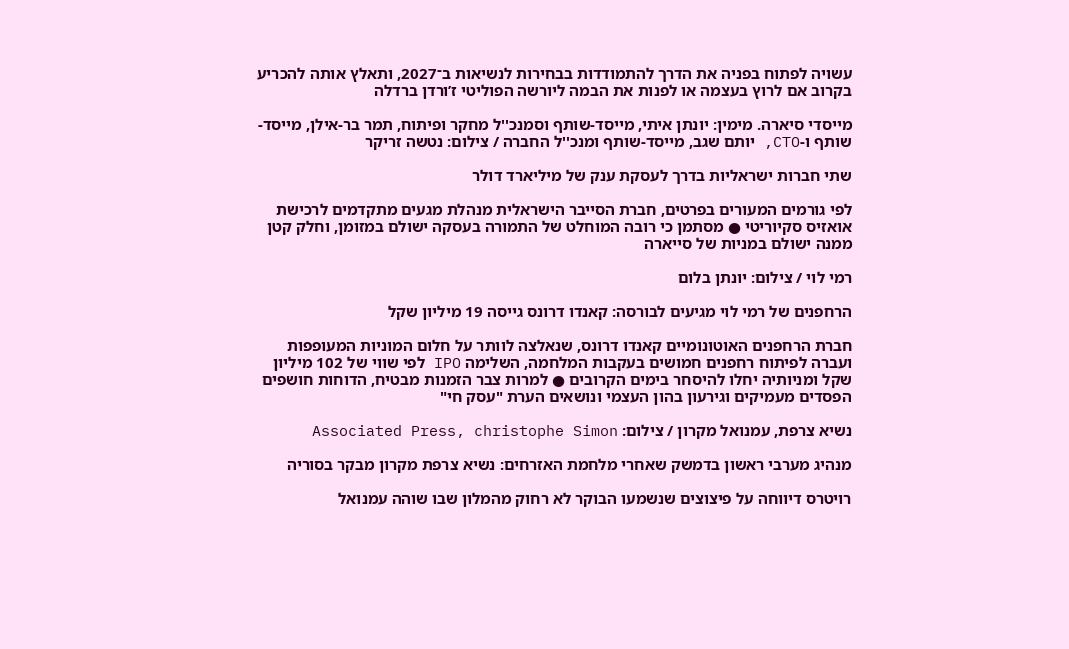עשויה לפתוח בפניה את הדרך להתמודדות בבחירות לנשיאות ב־2027, ותאלץ אותה להכריע בקרוב אם לרוץ בעצמה או לפנות את הבמה ליורשה הפוליטי ז’ורדן ברדלה

מייסדי סיארה. מימין: יונתן איתי, מייסד-שותף וסמנכ''ל מחקר ופיתוח, תמר בר-אילן, מייסד-שותף ו-CTO, יותם שגב, מייסד-שותף ומנכ''ל החברה / צילום: נטשה זריקר

שתי חברות ישראליות בדרך לעסקת ענק של מיליארד דולר

לפי גורמים המעורים בפרטים, חברת הסייבר הישראלית מנהלת מגעים מתקדמים לרכישת אואזיס סקיוריטי ● מסתמן כי רובה המוחלט של התמורה בעסקה ישולם במזומן, וחלק קטן ממנה ישולם במניות של סייארה

רמי לוי / צילום: יונתן בלום

הרחפנים של רמי לוי מגיעים לבורסה: קאנדו דרונס גייסה 19 מיליון שקל

חברת הרחפנים האוטונומיים קאנדו דרונס, שנאלצה לוותר על חלום המוניות המעופפות ועברה לפיתוח רחפנים חמושים בעקבות המלחמה, השלימה IPO לפי שווי של 102 מיליון שקל ומניותיה יחלו להיסחר בימים הקרובים ● למרות צבר הזמנות מבטיח, הדוחות חושפים הפסדים מעמיקים וגירעון בהון העצמי ונושאים הערת "עסק חי"

נשיא צרפת, עמנואל מקרון / צילום: Associated Press, christophe Simon

מנהיג מערבי ראשון בדמשק שאחרי מלחמת האזרחים: נשיא צרפת מקרון מבקר בסוריה

רויטרס דיווחה על פיצוצים שנשמעו הבוקר לא רחוק מהמלון שבו שוהה עמנואל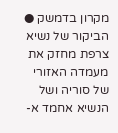מקרון בדמשק ● הביקור של נשיא צרפת מחזק את מעמדה האזורי של סוריה ושל הנשיא אחמד א-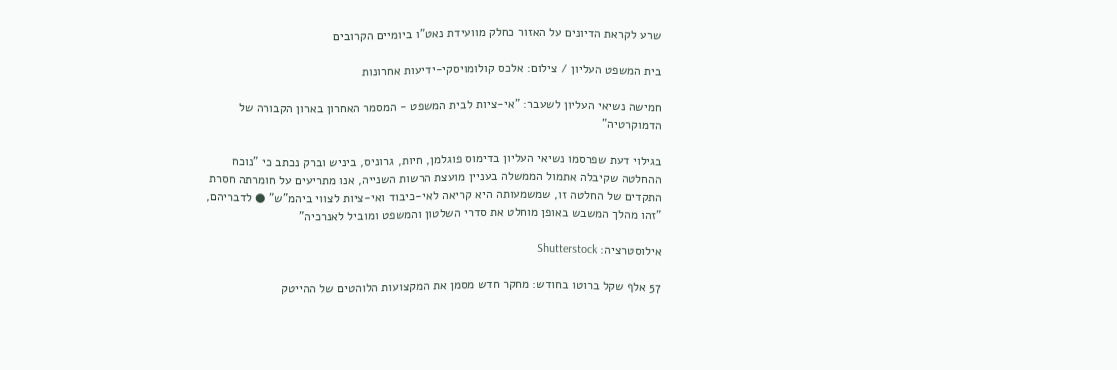שרע לקראת הדיונים על האזור כחלק מוועידת נאט"ו ביומיים הקרובים

בית המשפט העליון / צילום: אלכס קולומויסקי-ידיעות אחרונות

חמישה נשיאי העליון לשעבר: "אי-ציות לבית המשפט - המסמר האחרון בארון הקבורה של הדמוקרטיה"

בגילוי דעת שפרסמו נשיאי העליון בדימוס פוגלמן, חיות, גרוניס, ביניש וברק נכתב כי "נוכח ההחלטה שקיבלה אתמול הממשלה בעניין מועצת הרשות השנייה, אנו מתריעים על חומרתה חסרת התקדים של החלטה זו, שמשמעותה היא קריאה לאי-כיבוד ואי-ציות לצווי ביהמ"ש" ● לדבריהם, "זהו מהלך המשבש באופן מוחלט את סדרי השלטון והמשפט ומוביל לאנרכיה"

אילוסטרציה: Shutterstock

57 אלף שקל ברוטו בחודש: מחקר חדש מסמן את המקצועות הלוהטים של ההייטק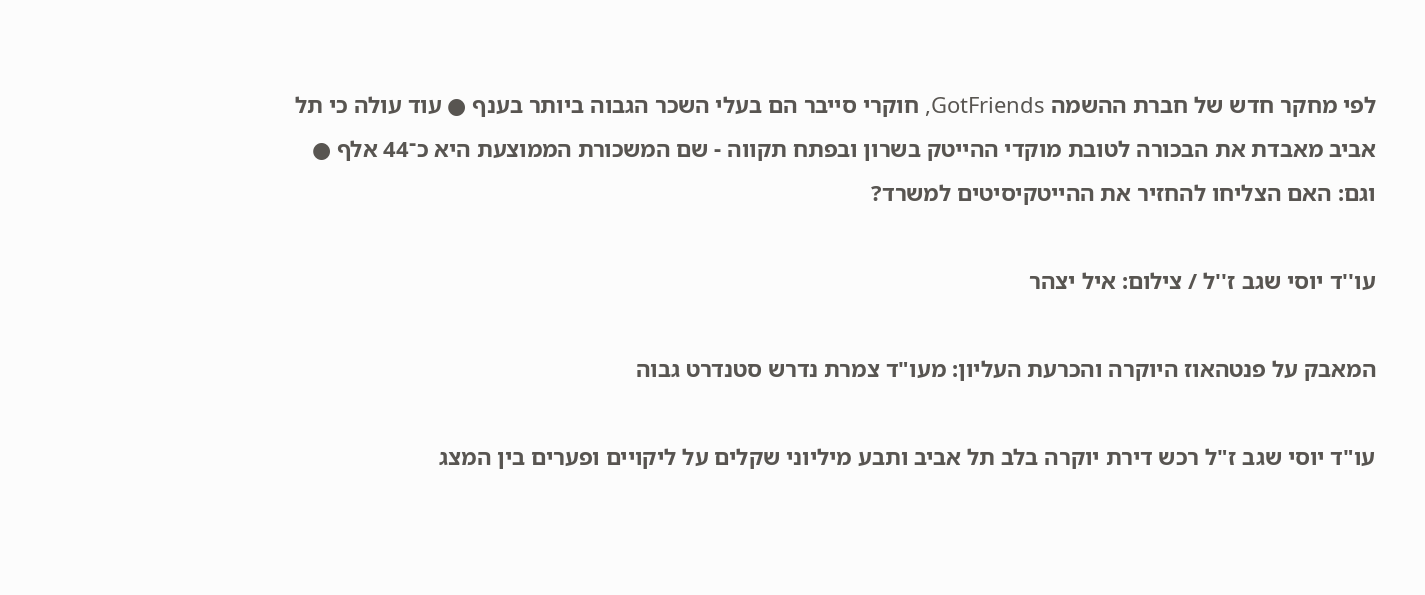לפי מחקר חדש של חברת ההשמה GotFriends, חוקרי סייבר הם בעלי השכר הגבוה ביותר בענף ● עוד עולה כי תל אביב מאבדת את הבכורה לטובת מוקדי ההייטק בשרון ובפתח תקווה - שם המשכורת הממוצעת היא כ־44 אלף ● וגם: האם הצליחו להחזיר את ההייטקיסיטים למשרד?

עו''ד יוסי שגב ז''ל / צילום: איל יצהר

המאבק על פנטהאוז היוקרה והכרעת העליון: מעו"ד צמרת נדרש סטנדרט גבוה

עו"ד יוסי שגב ז"ל רכש דירת יוקרה בלב תל אביב ותבע מיליוני שקלים על ליקויים ופערים בין המצג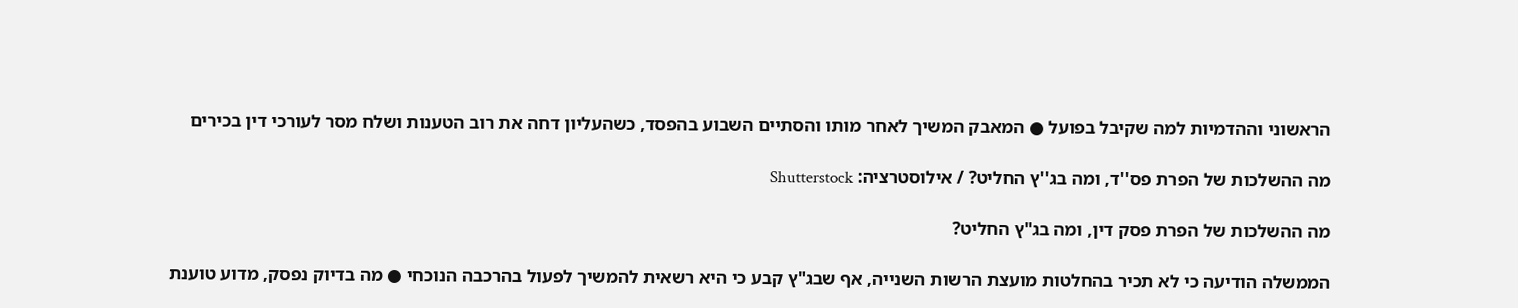הראשוני וההדמיות למה שקיבל בפועל ● המאבק המשיך לאחר מותו והסתיים השבוע בהפסד, כשהעליון דחה את רוב הטענות ושלח מסר לעורכי דין בכירים

מה ההשלכות של הפרת פס''ד, ומה בג''ץ החליט? / אילוסטרציה: Shutterstock

מה ההשלכות של הפרת פסק דין, ומה בג"ץ החליט?

הממשלה הודיעה כי לא תכיר בהחלטות מועצת הרשות השנייה, אף שבג"ץ קבע כי היא רשאית להמשיך לפעול בהרכבה הנוכחי ● מה בדיוק נפסק, מדוע טוענת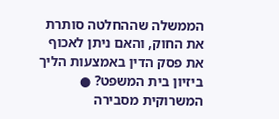הממשלה שההחלטה סותרת את החוק, והאם ניתן לאכוף את פסק הדין באמצעות הליך ביזיון בית המשפט? ● המשרוקית מסבירה